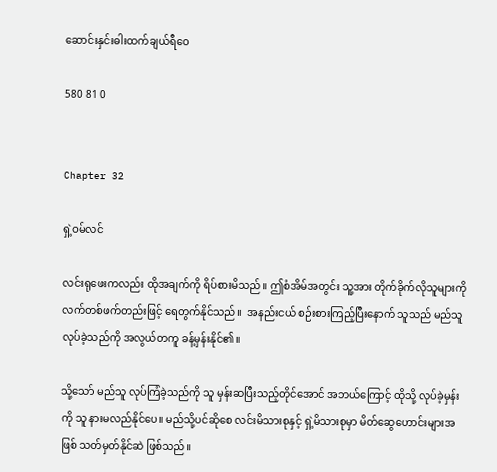ဆောင်းနှင်းဓါးထက်ချယ်ရီဝေ

580 81 0


Chapter 32

ရှဲ့ဝမ်လင်

လင်းရုဖေးကလည်း ထိုအချက်ကို ရိပ်စားမိသည်။ ဤစံအိမ်အတွင်း သူ့အား တိုက်ခိုက်လိုသူများကို လက်တစ်ဖက်တည်းဖြင့် ရေတွက်နိုင်သည်။  အနည်းငယ် စဉ်းစားကြည့်ပြီးနောက် သူသည် မည်သူလုပ်ခဲ့သည်ကို အလွယ်တကူ ခန့်မှန်းနိုင်၏။

သို့သော် မည်သူ လုပ်ကြံခဲ့သည်ကို သူ မှန်းဆပြီးသည့်တိုင်အောင် အဘယ်ကြောင့် ထိုသို့ လုပ်ခဲ့မှန်းကို သူ နားမလည်နိုင်ပေ။ မည်သို့ပင်ဆိုစေ လင်းမိသားစုနှင့် ရှဲ့မိသားစုမှာ မိတ်ဆွေဟောင်းများအဖြစ် သတ်မှတ်နိုင်ဆဲ ဖြစ်သည်။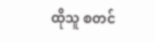ထိုသူ စတင်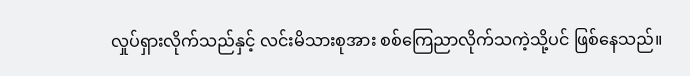လှုပ်ရှားလိုက်သည်နှင့် လင်းမိသားစုအား စစ်ကြေညာလိုက်သကဲ့သို့ပင် ဖြစ်နေသည်။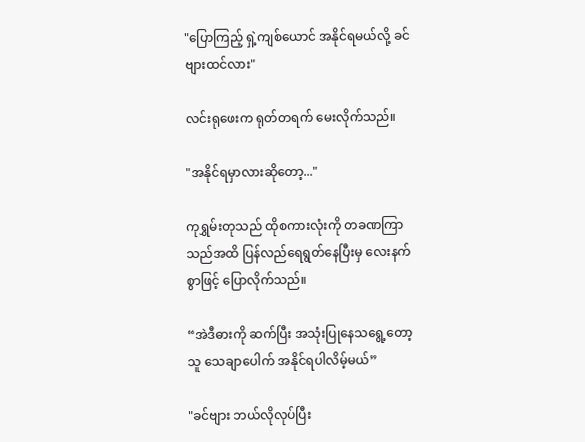"ပြောကြည့် ရှဲ့ကျစ်ယောင် အနိုင်ရမယ်လို့ ခင်ဗျားထင်လား"

လင်းရုဖေးက ရုတ်တရက် မေးလိုက်သည်။

"အနိုင်ရမှာလားဆိုတော့..."

ကုရွှမ်းတုသည် ထိုစကားလုံးကို တခဏကြာသည်အထိ ပြန်လည်ရေရွတ်နေပြီးမှ လေးနက်စွာဖြင့် ပြောလိုက်သည်။

“အဲဒီဓားကို ဆက်ပြီး အသုံးပြုနေသရွေ့တော့ သူ သေချာပေါက် အနိုင်ရပါလိမ့်မယ်”

"ခင်ဗျား ဘယ်လိုလုပ်ပြီး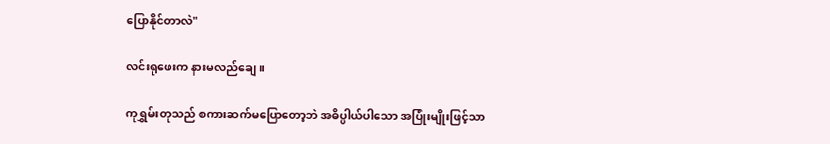ပြောနိုင်တာလဲ"

လင်းရုဖေးက နားမလည်ချေ။

ကုရွှမ်းတုသည် စကားဆက်မပြောတော့ဘဲ အဓိပ္ပါယ်ပါသော အပြုံးမျိုးဖြင့်သာ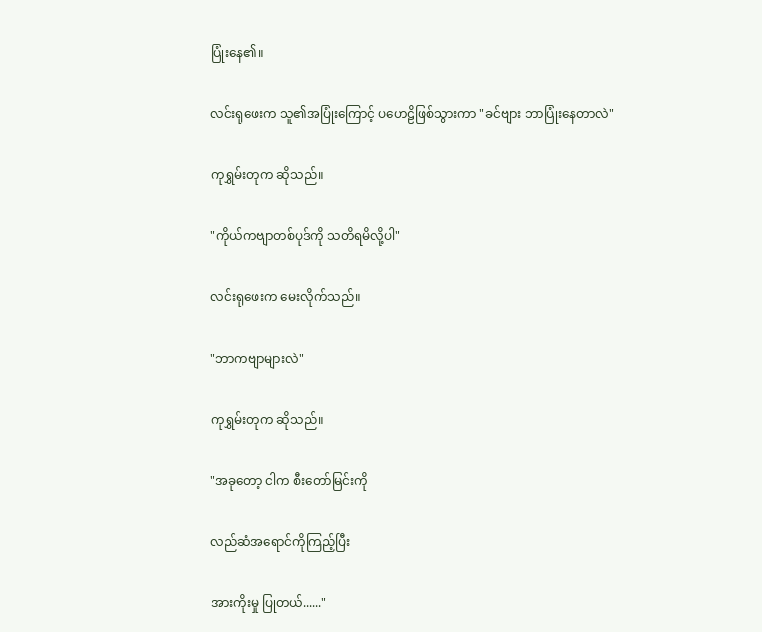ပြုံးနေ၏။

လင်းရုဖေးက သူ၏အပြုံးကြောင့် ပဟေဠိဖြစ်သွားကာ "ခင်ဗျား ဘာပြုံးနေတာလဲ"

ကုရွှမ်းတုက ဆိုသည်။

"ကိုယ်ကဗျာတစ်ပုဒ်ကို သတိရမိလို့ပါ"

လင်းရုဖေးက မေးလိုက်သည်။

"ဘာကဗျာများလဲ"

ကုရွှမ်းတုက ဆိုသည်။

"အခုတော့ ငါက စီးတော်မြင်းကို

လည်ဆံအရောင်ကိုကြည့်ပြီး

အားကိုးမှု ပြုတယ်......"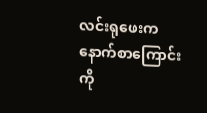လင်းရုဖေးက နောက်စာကြောင်းကို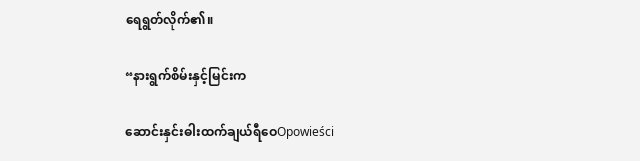ရေရွတ်လိုက်၏။

“နားရွက်စိမ်းနှင့်မြင်းက

ဆောင်းနှင်းဓါးထက်ချယ်ရီဝေOpowieści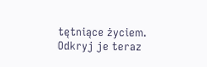tętniące życiem. Odkryj je teraz